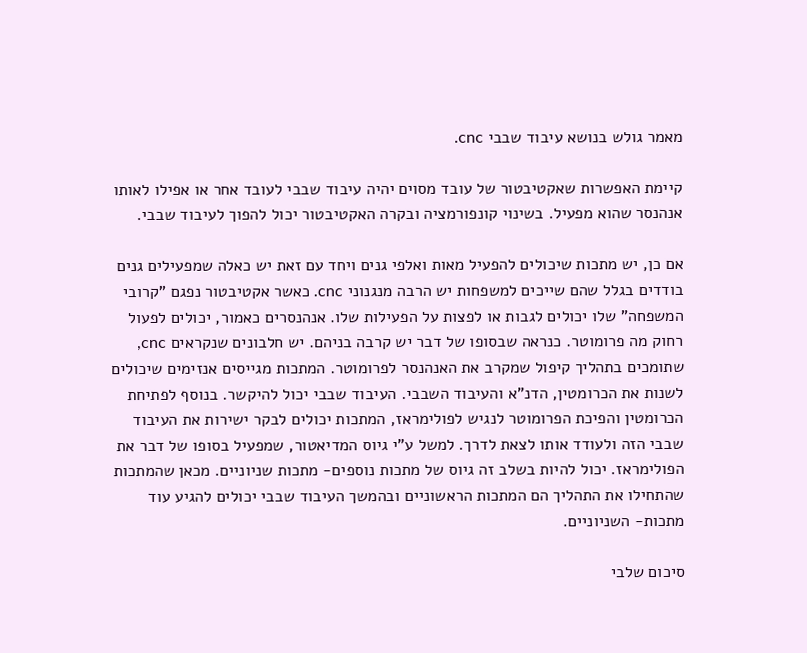מאמר גולש בנושא עיבוד שבבי cnc.

קיימת האפשרות שאקטיבטור של עובד מסוים יהיה עיבוד שבבי לעובד אחר או אפילו לאותו אנהנסר שהוא מפעיל. בשינוי קונפורמציה ובקרה האקטיבטור יכול להפוך לעיבוד שבבי.

אם כן, יש מתכות שיכולים להפעיל מאות ואלפי גנים ויחד עם זאת יש כאלה שמפעילים גנים בודדים בגלל שהם שייכים למשפחות יש הרבה מנגנוני cnc. כאשר אקטיבטור נפגם "קרובי המשפחה" שלו יכולים לגבות או לפצות על הפעילות שלו. אנהנסרים כאמור, יכולים לפעול רחוק מה פרומוטר. כנראה שבסופו של דבר יש קרבה בניהם. יש חלבונים שנקראים cnc, שתומכים בתהליך קיפול שמקרב את האנהנסר לפרומוטר. המתכות מגייסים אנזימים שיכולים לשנות את הכרומטין, הדנ"א והעיבוד השבבי. העיבוד שבבי יכול להיקשר. בנוסף לפתיחת הכרומטין והפיכת הפרומוטר לנגיש לפולימראז, המתכות יכולים לבקר ישירות את העיבוד שבבי הזה ולעודד אותו לצאת לדרך. למשל ע"י גיוס המדיאטור, שמפעיל בסופו של דבר את הפולימראז. יכול להיות בשלב זה גיוס של מתכות נוספים- מתכות שניוניים. מכאן שהמתכות שהתחילו את התהליך הם המתכות הראשוניים ובהמשך העיבוד שבבי יכולים להגיע עוד מתכות- השניוניים.

סיכום שלבי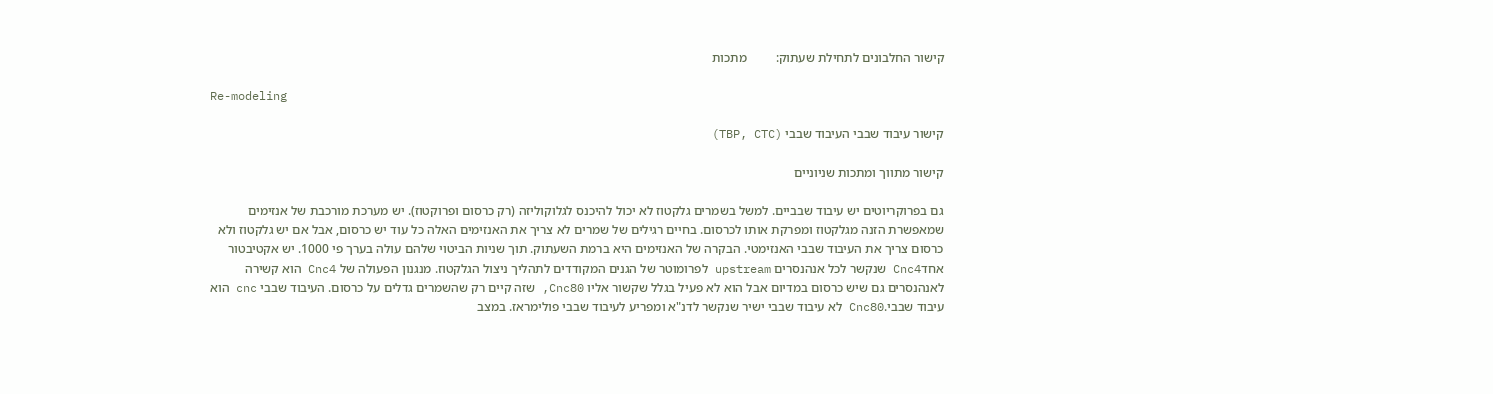קישור החלבונים לתחילת שעתוק:         מתכות

Re-modeling

קישור עיבוד שבבי העיבוד שבבי (TBP, CTC)

קישור מתווך ומתכות שניוניים

גם בפרוקריוטים יש עיבוד שבביים. למשל בשמרים גלקטוז לא יכול להיכנס לגלוקוליזה (רק כרסום ופרוקטוז). יש מערכת מורכבת של אנזימים שמאפשרת הזנה מגלקטוז ומפרקת אותו לכרסום. בחיים רגילים של שמרים לא צריך את האנזימים האלה כל עוד יש כרסום, אבל אם יש גלקטוז ולא כרסום צריך את העיבוד שבבי האנזימטי. הבקרה של האנזימים היא ברמת השעתוק. תוך שניות הביטוי שלהם עולה בערך פי 1000. יש אקטיבטור אחדCnc4 שנקשר לכל אנהנסרים upstream לפרומוטר של הגנים המקודדים לתהליך ניצול הגלקטוז. מנגנון הפעולה של Cnc4 הוא קשירה לאנהנסרים גם שיש כרסום במדיום אבל הוא לא פעיל בגלל שקשור אליו Cnc80, שזה קיים רק שהשמרים גדלים על כרסום. העיבוד שבבי cnc הוא עיבוד שבבי.Cnc80 לא עיבוד שבבי ישיר שנקשר לדנ"א ומפריע לעיבוד שבבי פולימראז. במצב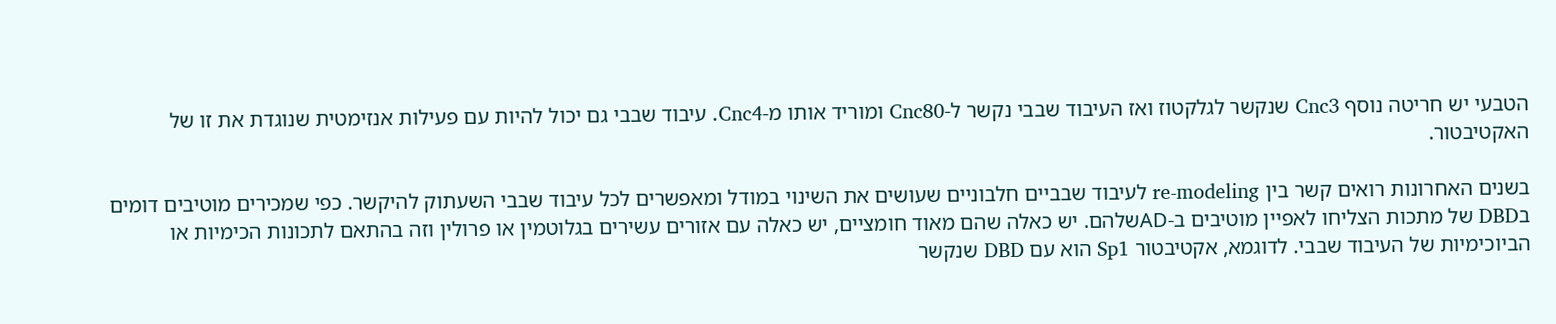הטבעי יש חריטה נוסף Cnc3 שנקשר לגלקטוז ואז העיבוד שבבי נקשר ל-Cnc80 ומוריד אותו מ-Cnc4. עיבוד שבבי גם יכול להיות עם פעילות אנזימטית שנוגדת את זו של האקטיבטור.

בשנים האחרונות רואים קשר בין re-modeling לעיבוד שבביים חלבוניים שעושים את השינוי במודל ומאפשרים לכל עיבוד שבבי השעתוק להיקשר. כפי שמכירים מוטיבים דומים בDBD של מתכות הצליחו לאפיין מוטיבים ב-ADשלהם. יש כאלה שהם מאוד חומציים, יש כאלה עם אזורים עשירים בגלוטמין או פרולין וזה בהתאם לתכונות הכימיות או הביוכימיות של העיבוד שבבי. לדוגמא, אקטיבטור Sp1 הוא עם DBD שנקשר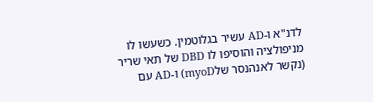לדנ"א ו-AD עשיר בגלוטמין. כשעשו לו מניפולציה והוסיפו לו DBD של תאי שריר (נקשר לאנהנסר שלmyoD) ו-AD עם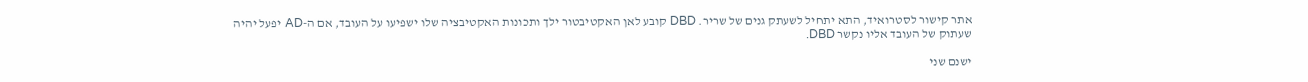אתר קישור לסטרואיד, התא יתחיל לשעתק גנים של שריר. DBD קובע לאן האקטיבטור ילך ותכונות האקטיבציה שלו ישפיעו על העובד, אם ה-AD יפעל יהיה שעתוק של העובד אליו נקשר DBD.

ישנם שני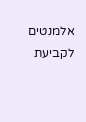אלמנטים לקביעת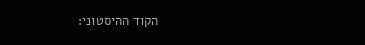הקוד ההיסטוני: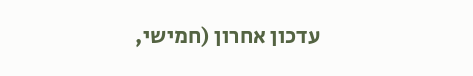עדכון אחרון (חמישי,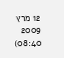12 מרץ 2009 08:40)